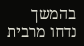בהמשך נדחו מרבית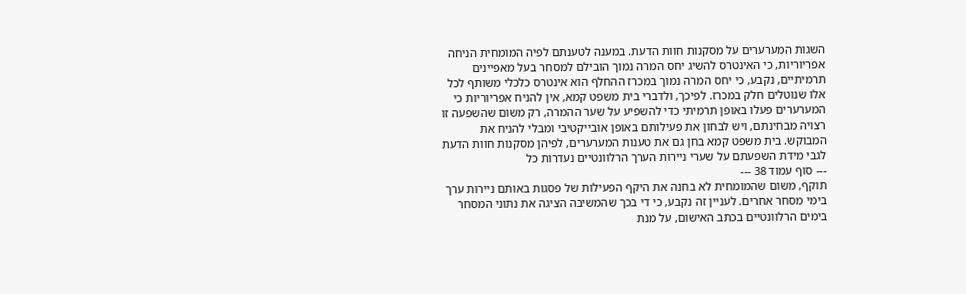השגות המערערים על מסקנות חוות הדעת. במענה לטענתם לפיה המומחית הניחה אפריוריות, כי האינטרס להשיג יחס המרה נמוך הובילם למסחר בעל מאפיינים תרמיתיים, נקבע, כי יחס המרה נמוך במכרז ההחלף הוא אינטרס כלכלי משותף לכל אלו שנוטלים חלק במכרז. לפיכך, ולדברי בית משפט קמא, אין להניח אפריוריות כי המערערים פעלו באופן תרמיתי כדי להשפיע על שער ההמרה, רק משום שהשפעה זו רצויה מבחינתם, ויש לבחון את פעילותם באופן אובייקטיבי ומבלי להניח את המבוקש. בית משפט קמא בחן גם את טענות המערערים, לפיהן מסקנות חוות הדעת לגבי מידת השפעתם על שערי ניירות הערך הרלוונטיים נעדרות כל
--- סוף עמוד 38 ---
תוקף, משום שהמומחית לא בחנה את היקף הפעילות של פסגות באותם ניירות ערך בימי מסחר אחרים. לעניין זה נקבע, כי די בכך שהמשיבה הציגה את נתוני המסחר בימים הרלוונטיים בכתב האישום, על מנת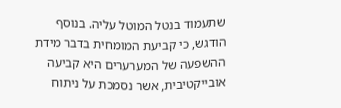שתעמוד בנטל המוטל עליה. בנוסף הודגש, כי קביעת המומחית בדבר מידת ההשפעה של המערערים היא קביעה אובייקטיבית, אשר נסמכת על ניתוח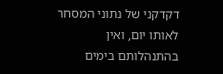דקדקני של נתוני המסחר לאותו יום, ואין בהתנהלותם בימים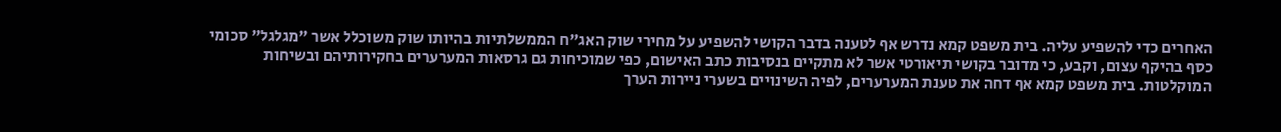האחרים כדי להשפיע עליה. בית משפט קמא נדרש אף לטענה בדבר הקושי להשפיע על מחירי שוק האג"ח הממשלתיות בהיותו שוק משוכלל אשר "מגלגל" סכומי כסף בהיקף עצום, וקבע, כי מדובר בקושי תיאורטי אשר לא מתקיים בנסיבות כתב האישום, כפי שמוכיחות גם גרסאות המערערים בחקירותיהם ובשיחות המוקלטות. בית משפט קמא אף דחה את טענת המערערים, לפיה השינויים בשערי ניירות הערך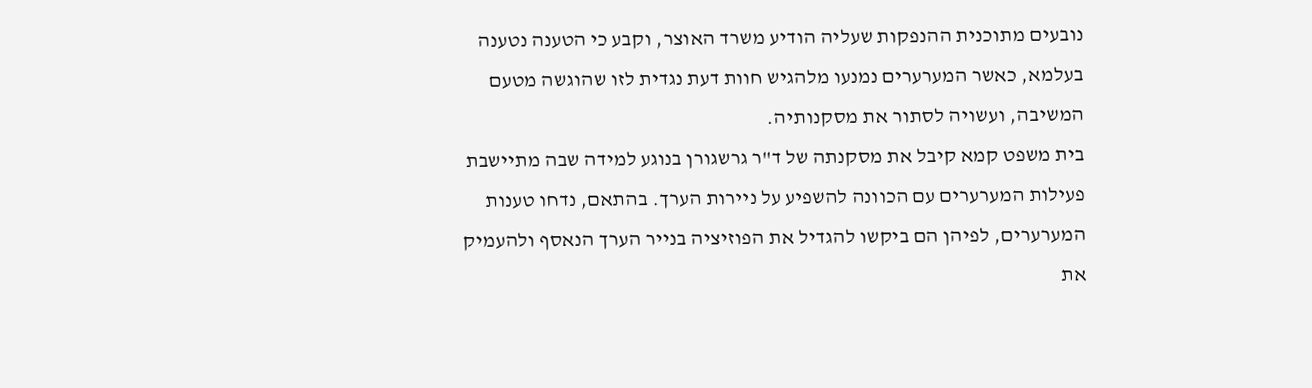נובעים מתוכנית ההנפקות שעליה הודיע משרד האוצר, וקבע כי הטענה נטענה בעלמא, כאשר המערערים נמנעו מלהגיש חוות דעת נגדית לזו שהוגשה מטעם המשיבה, ועשויה לסתור את מסקנותיה.
בית משפט קמא קיבל את מסקנתה של ד"ר גרשגורן בנוגע למידה שבה מתיישבת פעילות המערערים עם הכוונה להשפיע על ניירות הערך. בהתאם, נדחו טענות המערערים, לפיהן הם ביקשו להגדיל את הפוזיציה בנייר הערך הנאסף ולהעמיק את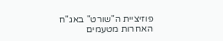פוזיציית ה"שורט" באג"ח האחרות מטעמים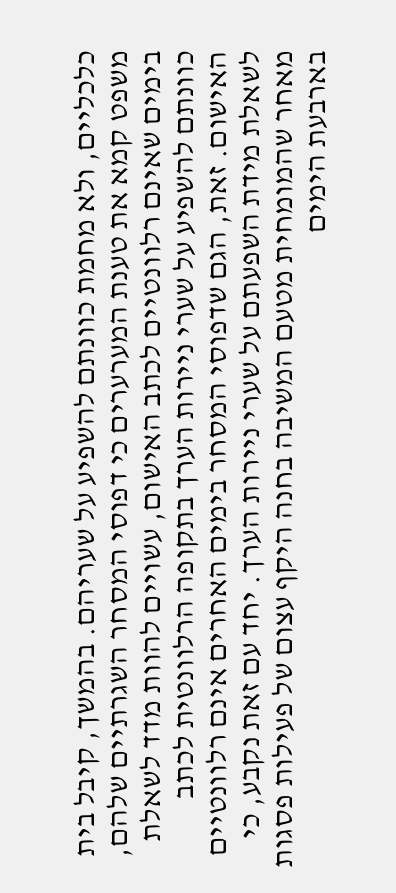כלכליים, ולא מחמת כוונתם להשפיע על שעריהם. בהמשך, קיבל בית משפט קמא את טענת המערערים כי דפוסי המסחר השגרתיים שלהם, בימים שאינם רלוונטיים לכתב האישום, עשויים להוות מדד לשאלת כוונתם להשפיע על שערי ניירות הערך בתקופה הרלוונטית לכתב האישום. זאת, הגם שדפוסי המסחר בימים האחרים אינם רלוונטיים לשאלת מידת השפעתם על שערי ניירות הערך. יחד עם זאת נקבע, כי מאחר שהמומחית מטעם המשיבה בחנה היקף עצום של פעילות פסגות בארבעת הימים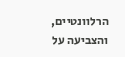הרלוונטיים, והצביעה על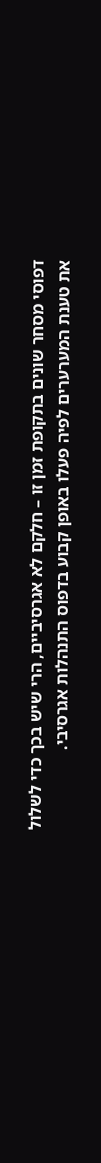דפוסי מסחר שונים בתקופת זמן זו – חלקם לא אגרסיביים, הרי שיש בכך כדי לשלול את טענת המערערים לפיה פעלו באופן קבוע בדפוס התנהלות אגרסיבי.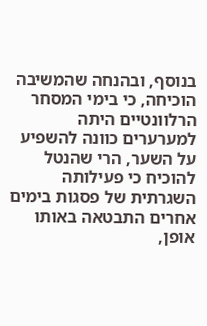בנוסף, ובהנחה שהמשיבה הוכיחה, כי בימי המסחר הרלוונטיים היתה למערערים כוונה להשפיע על השער, הרי שהנטל להוכיח כי פעילותה השגרתית של פסגות בימים אחרים התבטאה באותו אופן,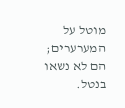מוטל על המערערים; הם לא נשאו בנטל.